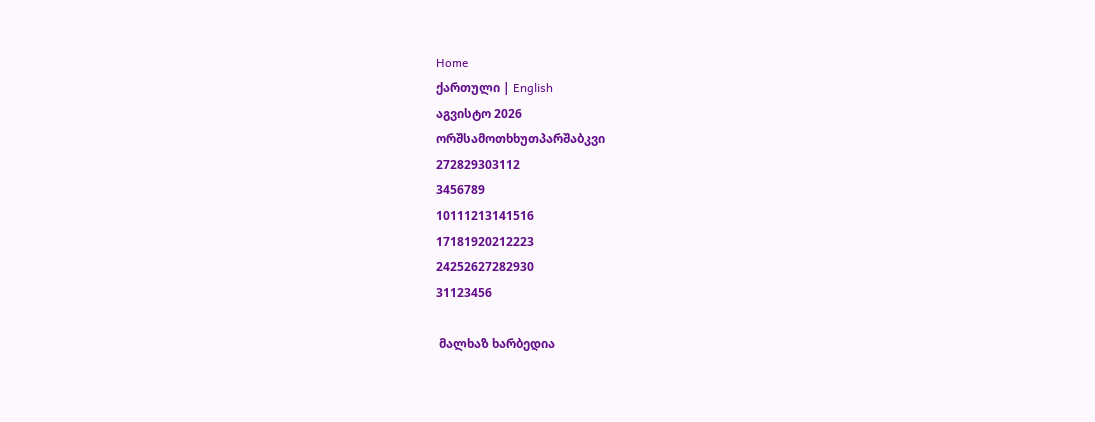Home
ქართული | English
აგვისტო 2026
ორშსამოთხხუთპარშაბკვი
272829303112
3456789
10111213141516
17181920212223
24252627282930
31123456

 მალხაზ ხარბედია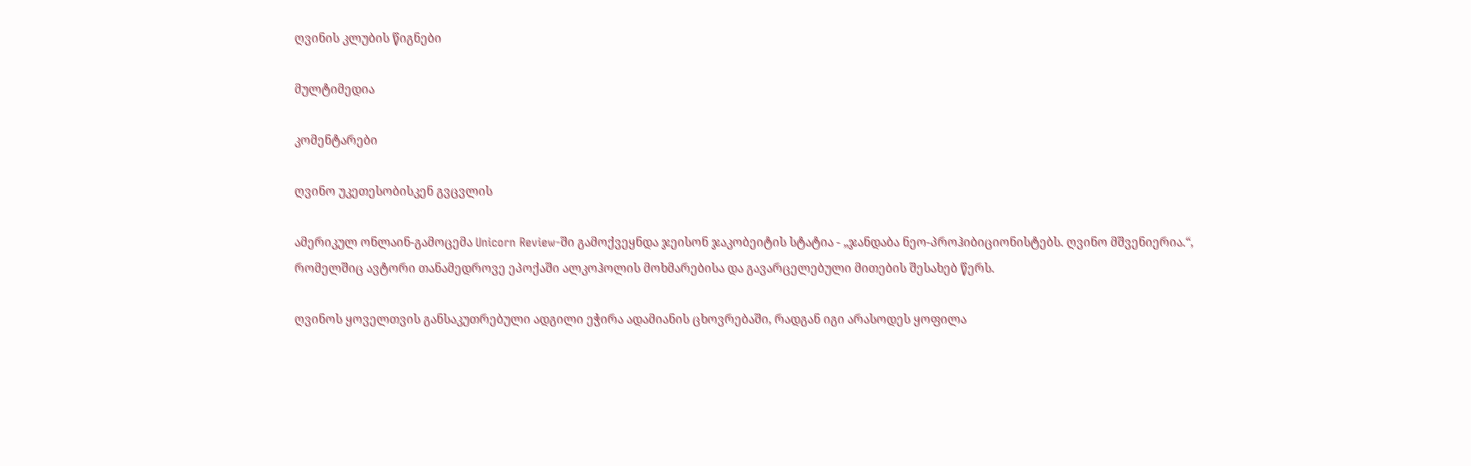ღვინის კლუბის წიგნები

მულტიმედია

კომენტარები

ღვინო უკეთესობისკენ გვცვლის

ამერიკულ ონლაინ-გამოცემა Unicorn Review-ში გამოქვეყნდა ჯეისონ ჯაკობეიტის სტატია - „ჯანდაბა ნეო-პროჰიბიციონისტებს. ღვინო მშვენიერია.“, რომელშიც ავტორი თანამედროვე ეპოქაში ალკოჰოლის მოხმარებისა და გავარცელებული მითების შესახებ წერს.

ღვინოს ყოველთვის განსაკუთრებული ადგილი ეჭირა ადამიანის ცხოვრებაში, რადგან იგი არასოდეს ყოფილა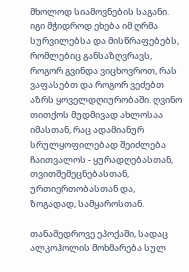მხოლოდ სიამოვნების საგანი. იგი მჭიდროდ ეხება იმ ღრმა სურვილებსა და მისწრაფებებს, რომლებიც განსაზღვრავს, როგორ გვინდა ვიცხოვროთ, რას ვაფასებთ და როგორ ვეძებთ აზრს ყოველდღიურობაში. ღვინო თითქოს მუდმივად ახლოსაა იმასთან, რაც ადამიანურ სრულყოფილებად შეიძლება ჩაითვალოს - ყურადღებასთან, თვითშემეცნებასთან, ურთიერთობასთან და, ზოგადად, სამყაროსთან.

თანამედროვე ეპოქაში, სადაც ალკოჰოლის მოხმარება სულ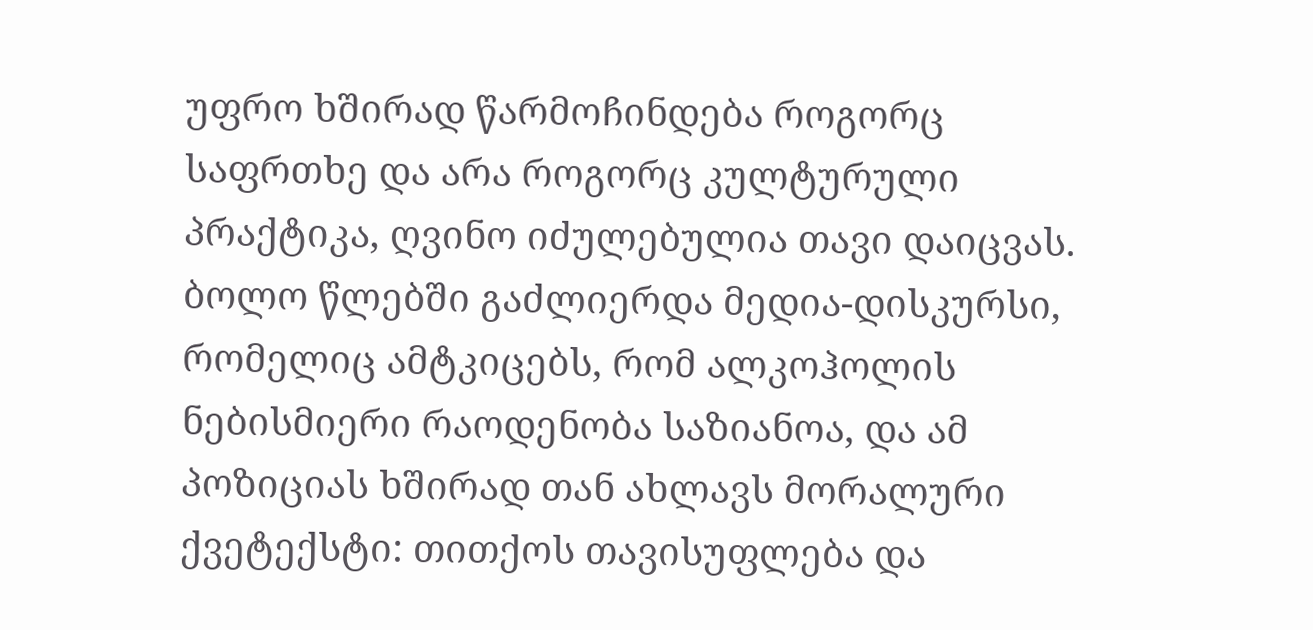უფრო ხშირად წარმოჩინდება როგორც საფრთხე და არა როგორც კულტურული პრაქტიკა, ღვინო იძულებულია თავი დაიცვას. ბოლო წლებში გაძლიერდა მედია-დისკურსი, რომელიც ამტკიცებს, რომ ალკოჰოლის ნებისმიერი რაოდენობა საზიანოა, და ამ პოზიციას ხშირად თან ახლავს მორალური ქვეტექსტი: თითქოს თავისუფლება და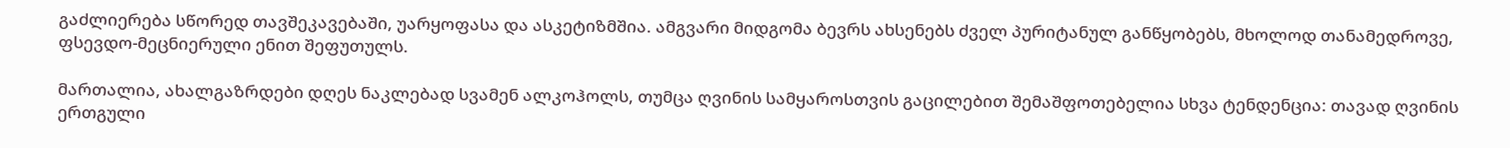გაძლიერება სწორედ თავშეკავებაში, უარყოფასა და ასკეტიზმშია. ამგვარი მიდგომა ბევრს ახსენებს ძველ პურიტანულ განწყობებს, მხოლოდ თანამედროვე, ფსევდო-მეცნიერული ენით შეფუთულს.

მართალია, ახალგაზრდები დღეს ნაკლებად სვამენ ალკოჰოლს, თუმცა ღვინის სამყაროსთვის გაცილებით შემაშფოთებელია სხვა ტენდენცია: თავად ღვინის ერთგული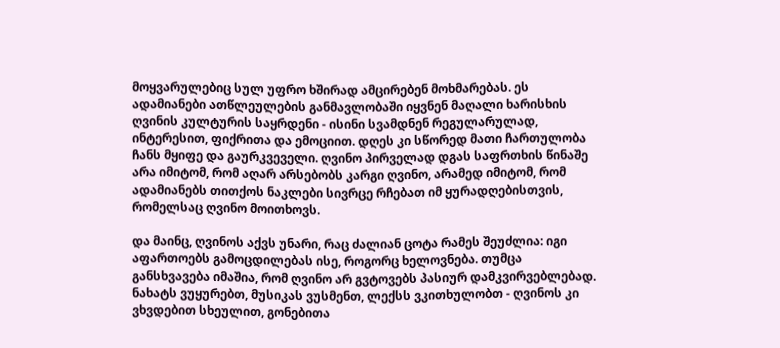მოყვარულებიც სულ უფრო ხშირად ამცირებენ მოხმარებას. ეს ადამიანები ათწლეულების განმავლობაში იყვნენ მაღალი ხარისხის ღვინის კულტურის საყრდენი - ისინი სვამდნენ რეგულარულად, ინტერესით, ფიქრითა და ემოციით. დღეს კი სწორედ მათი ჩართულობა ჩანს მყიფე და გაურკვეველი. ღვინო პირველად დგას საფრთხის წინაშე არა იმიტომ, რომ აღარ არსებობს კარგი ღვინო, არამედ იმიტომ, რომ ადამიანებს თითქოს ნაკლები სივრცე რჩებათ იმ ყურადღებისთვის, რომელსაც ღვინო მოითხოვს.

და მაინც, ღვინოს აქვს უნარი, რაც ძალიან ცოტა რამეს შეუძლია: იგი აფართოებს გამოცდილებას ისე, როგორც ხელოვნება. თუმცა განსხვავება იმაშია, რომ ღვინო არ გვტოვებს პასიურ დამკვირვებლებად. ნახატს ვუყურებთ, მუსიკას ვუსმენთ, ლექსს ვკითხულობთ - ღვინოს კი ვხვდებით სხეულით, გონებითა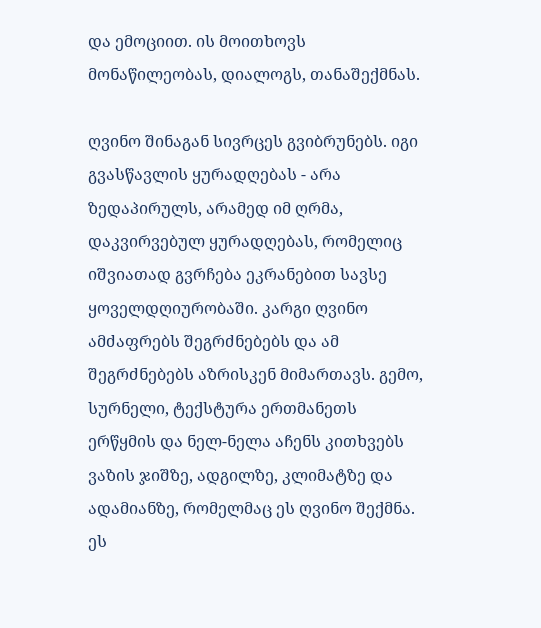და ემოციით. ის მოითხოვს მონაწილეობას, დიალოგს, თანაშექმნას.

ღვინო შინაგან სივრცეს გვიბრუნებს. იგი გვასწავლის ყურადღებას - არა ზედაპირულს, არამედ იმ ღრმა, დაკვირვებულ ყურადღებას, რომელიც იშვიათად გვრჩება ეკრანებით სავსე ყოველდღიურობაში. კარგი ღვინო ამძაფრებს შეგრძნებებს და ამ შეგრძნებებს აზრისკენ მიმართავს. გემო, სურნელი, ტექსტურა ერთმანეთს ერწყმის და ნელ-ნელა აჩენს კითხვებს ვაზის ჯიშზე, ადგილზე, კლიმატზე და ადამიანზე, რომელმაც ეს ღვინო შექმნა. ეს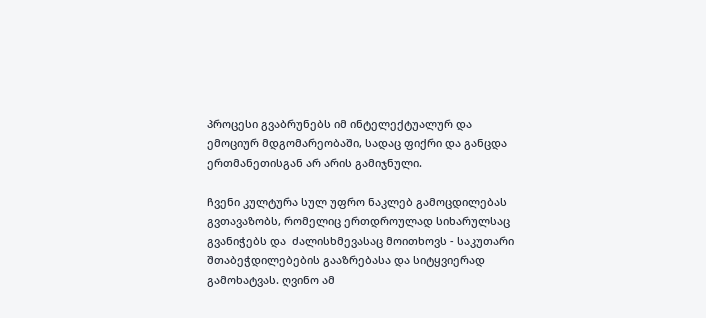პროცესი გვაბრუნებს იმ ინტელექტუალურ და ემოციურ მდგომარეობაში, სადაც ფიქრი და განცდა ერთმანეთისგან არ არის გამიჯნული.

ჩვენი კულტურა სულ უფრო ნაკლებ გამოცდილებას გვთავაზობს, რომელიც ერთდროულად სიხარულსაც გვანიჭებს და  ძალისხმევასაც მოითხოვს - საკუთარი შთაბეჭდილებების გააზრებასა და სიტყვიერად გამოხატვას. ღვინო ამ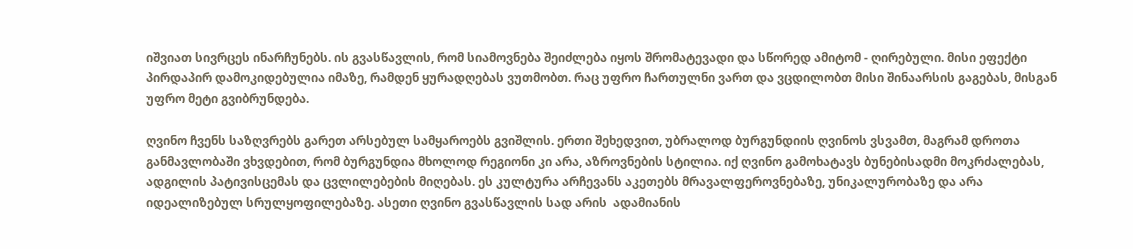იშვიათ სივრცეს ინარჩუნებს. ის გვასწავლის, რომ სიამოვნება შეიძლება იყოს შრომატევადი და სწორედ ამიტომ - ღირებული. მისი ეფექტი პირდაპირ დამოკიდებულია იმაზე, რამდენ ყურადღებას ვუთმობთ. რაც უფრო ჩართულნი ვართ და ვცდილობთ მისი შინაარსის გაგებას, მისგან უფრო მეტი გვიბრუნდება.

ღვინო ჩვენს საზღვრებს გარეთ არსებულ სამყაროებს გვიშლის. ერთი შეხედვით, უბრალოდ ბურგუნდიის ღვინოს ვსვამთ, მაგრამ დროთა განმავლობაში ვხვდებით, რომ ბურგუნდია მხოლოდ რეგიონი კი არა, აზროვნების სტილია. იქ ღვინო გამოხატავს ბუნებისადმი მოკრძალებას, ადგილის პატივისცემას და ცვლილებების მიღებას. ეს კულტურა არჩევანს აკეთებს მრავალფეროვნებაზე, უნიკალურობაზე და არა იდეალიზებულ სრულყოფილებაზე. ასეთი ღვინო გვასწავლის სად არის  ადამიანის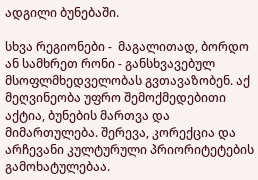ადგილი ბუნებაში.

სხვა რეგიონები -  მაგალითად, ბორდო ან სამხრეთ რონი - განსხვავებულ მსოფლმხედველობას გვთავაზობენ. აქ მეღვინეობა უფრო შემოქმედებითი აქტია, ბუნების მართვა და მიმართულება. შერევა, კორექცია და არჩევანი კულტურული პრიორიტეტების გამოხატულებაა.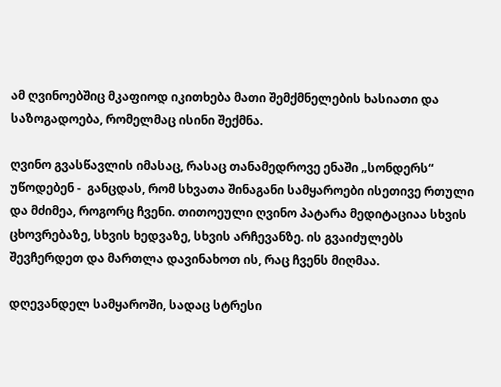ამ ღვინოებშიც მკაფიოდ იკითხება მათი შემქმნელების ხასიათი და საზოგადოება, რომელმაც ისინი შექმნა.

ღვინო გვასწავლის იმასაც, რასაც თანამედროვე ენაში „სონდერს“ უწოდებენ -  განცდას, რომ სხვათა შინაგანი სამყაროები ისეთივე რთული და მძიმეა, როგორც ჩვენი. თითოეული ღვინო პატარა მედიტაციაა სხვის ცხოვრებაზე, სხვის ხედვაზე, სხვის არჩევანზე. ის გვაიძულებს შევჩერდეთ და მართლა დავინახოთ ის, რაც ჩვენს მიღმაა.

დღევანდელ სამყაროში, სადაც სტრესი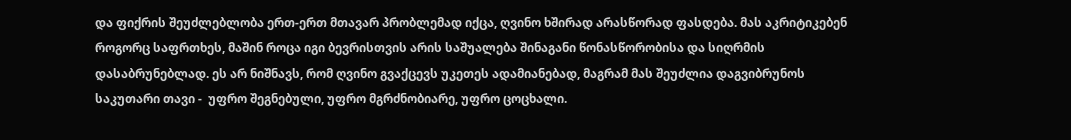და ფიქრის შეუძლებლობა ერთ-ერთ მთავარ პრობლემად იქცა, ღვინო ხშირად არასწორად ფასდება. მას აკრიტიკებენ როგორც საფრთხეს, მაშინ როცა იგი ბევრისთვის არის საშუალება შინაგანი წონასწორობისა და სიღრმის დასაბრუნებლად. ეს არ ნიშნავს, რომ ღვინო გვაქცევს უკეთეს ადამიანებად, მაგრამ მას შეუძლია დაგვიბრუნოს საკუთარი თავი -  უფრო შეგნებული, უფრო მგრძნობიარე, უფრო ცოცხალი.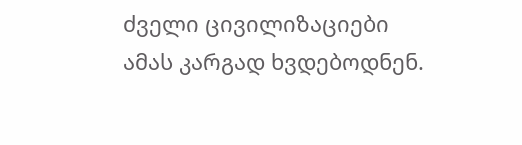ძველი ცივილიზაციები ამას კარგად ხვდებოდნენ.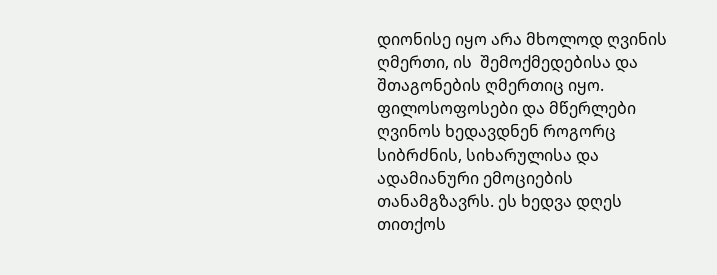დიონისე იყო არა მხოლოდ ღვინის ღმერთი, ის  შემოქმედებისა და შთაგონების ღმერთიც იყო. ფილოსოფოსები და მწერლები ღვინოს ხედავდნენ როგორც სიბრძნის, სიხარულისა და ადამიანური ემოციების თანამგზავრს. ეს ხედვა დღეს თითქოს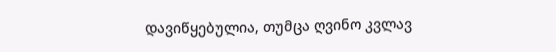დავიწყებულია, თუმცა ღვინო კვლავ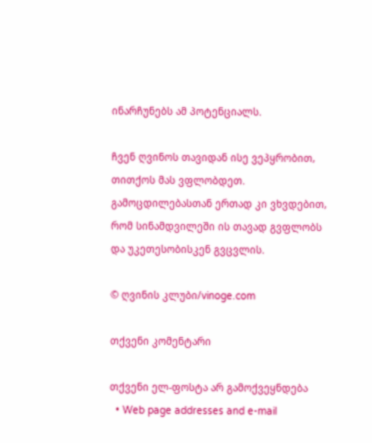ინარჩუნებს ამ პოტენციალს.

ჩვენ ღვინოს თავიდან ისე ვეპყრობით, თითქოს მას ვფლობდეთ. გამოცდილებასთან ერთად კი ვხვდებით, რომ სინამდვილეში ის თავად გვფლობს და უკეთესობისკენ გვცვლის.

© ღვინის კლუბი/vinoge.com

თქვენი კომენტარი

თქვენი ელ-ფოსტა არ გამოქვეყნდება
  • Web page addresses and e-mail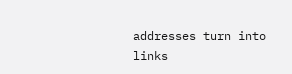addresses turn into links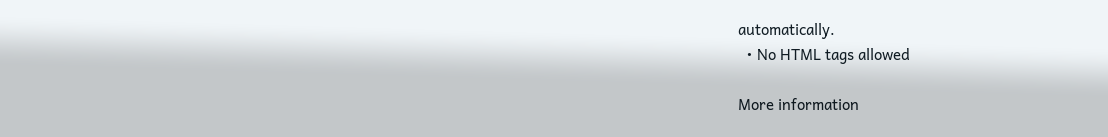automatically.
  • No HTML tags allowed

More information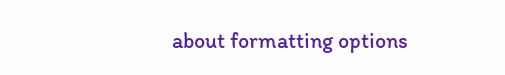about formatting options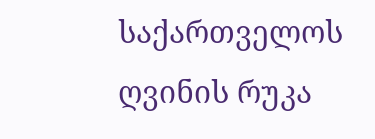საქართველოს ღვინის რუკა